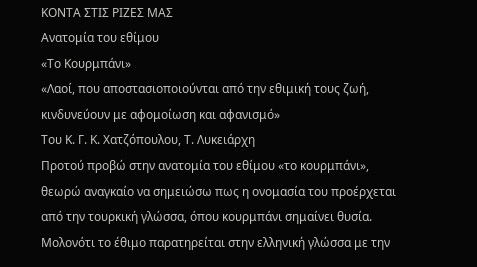ΚΟΝΤΑ ΣΤΙΣ ΡΙΖΕΣ ΜΑΣ
Ανατομία του εθίμου
«Το Κουρμπάνι»
«Λαοί, που αποστασιοποιούνται από την εθιμική τους ζωή, κινδυνεύουν με αφομοίωση και αφανισμό»
Του Κ. Γ. Κ. Χατζόπουλου, Τ. Λυκειάρχη
Προτού προβώ στην ανατομία του εθίμου «το κουρμπάνι», θεωρώ αναγκαίο να σημειώσω πως η ονομασία του προέρχεται από την τουρκική γλώσσα, όπου κουρμπάνι σημαίνει θυσία.
Μολονότι το έθιμο παρατηρείται στην ελληνική γλώσσα με την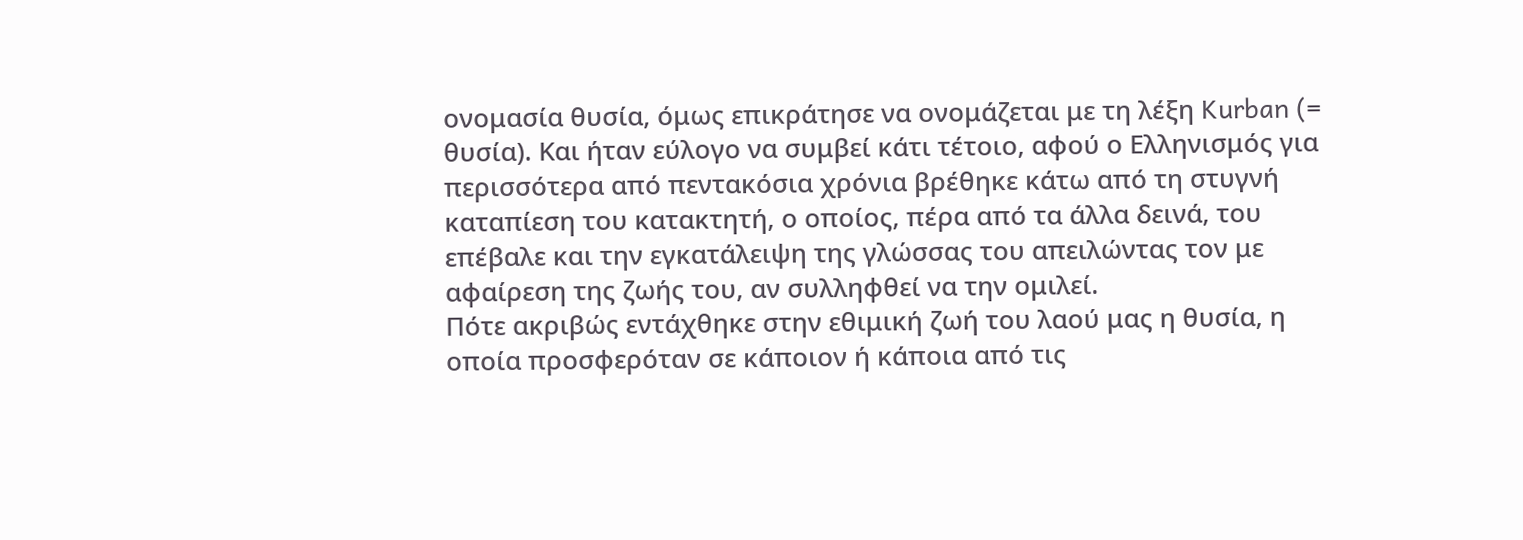ονομασία θυσία, όμως επικράτησε να ονομάζεται με τη λέξη Kurban (= θυσία). Και ήταν εύλογο να συμβεί κάτι τέτοιο, αφού ο Ελληνισμός για περισσότερα από πεντακόσια χρόνια βρέθηκε κάτω από τη στυγνή καταπίεση του κατακτητή, ο οποίος, πέρα από τα άλλα δεινά, του επέβαλε και την εγκατάλειψη της γλώσσας του απειλώντας τον με αφαίρεση της ζωής του, αν συλληφθεί να την ομιλεί.
Πότε ακριβώς εντάχθηκε στην εθιμική ζωή του λαού μας η θυσία, η οποία προσφερόταν σε κάποιον ή κάποια από τις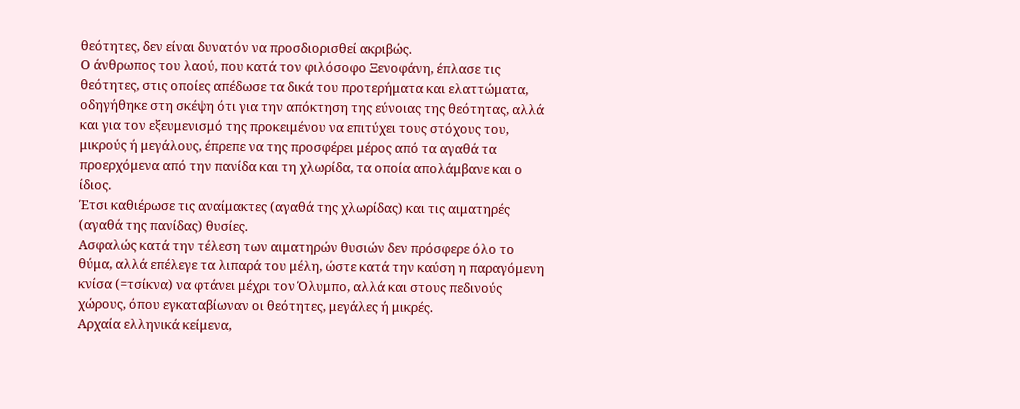θεότητες, δεν είναι δυνατόν να προσδιορισθεί ακριβώς.
Ο άνθρωπος του λαού, που κατά τον φιλόσοφο Ξενοφάνη, έπλασε τις θεότητες, στις οποίες απέδωσε τα δικά του προτερήματα και ελαττώματα, οδηγήθηκε στη σκέψη ότι για την απόκτηση της εύνοιας της θεότητας, αλλά και για τον εξευμενισμό της προκειμένου να επιτύχει τους στόχους του, μικρούς ή μεγάλους, έπρεπε να της προσφέρει μέρος από τα αγαθά τα προερχόμενα από την πανίδα και τη χλωρίδα, τα οποία απολάμβανε και ο ίδιος.
Έτσι καθιέρωσε τις αναίμακτες (αγαθά της χλωρίδας) και τις αιματηρές (αγαθά της πανίδας) θυσίες.
Ασφαλώς κατά την τέλεση των αιματηρών θυσιών δεν πρόσφερε όλο το θύμα, αλλά επέλεγε τα λιπαρά του μέλη, ώστε κατά την καύση η παραγόμενη κνίσα (=τσίκνα) να φτάνει μέχρι τον Όλυμπο, αλλά και στους πεδινούς χώρους, όπου εγκαταβίωναν οι θεότητες, μεγάλες ή μικρές.
Αρχαία ελληνικά κείμενα,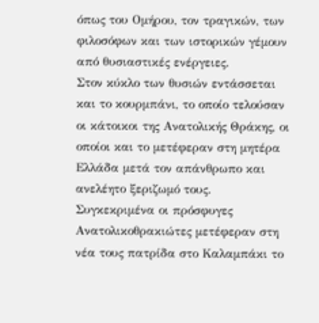όπως του Ομήρου, τον τραγικών, των φιλοσόφων και των ιστορικών γέμουν από θυσιαστικές ενέργειες.
Στον κύκλο των θυσιών εντάσσεται και το κουρμπάνι, το οποίο τελούσαν οι κάτοικοι της Ανατολικής Θράκης, οι οποίοι και το μετέφεραν στη μητέρα Ελλάδα μετά τον απάνθρωπο και ανελέητο ξεριζωμό τους.
Συγκεκριμένα οι πρόσφυγες Ανατολικοθρακιώτες μετέφεραν στη νέα τους πατρίδα στο Καλαμπάκι το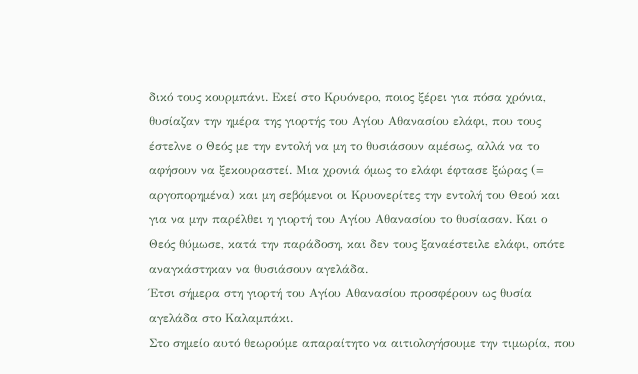δικό τους κουρμπάνι. Εκεί στο Κρυόνερο, ποιος ξέρει για πόσα χρόνια, θυσίαζαν την ημέρα της γιορτής του Αγίου Αθανασίου ελάφι, που τους έστελνε ο Θεός με την εντολή να μη το θυσιάσουν αμέσως, αλλά να το αφήσουν να ξεκουραστεί. Μια χρονιά όμως το ελάφι έφτασε ξώρας (= αργοπορημένα) και μη σεβόμενοι οι Κρυονερίτες την εντολή του Θεού και για να μην παρέλθει η γιορτή του Αγίου Αθανασίου το θυσίασαν. Και ο Θεός θύμωσε, κατά την παράδοση, και δεν τους ξαναέστειλε ελάφι, οπότε αναγκάστηκαν να θυσιάσουν αγελάδα.
Έτσι σήμερα στη γιορτή του Αγίου Αθανασίου προσφέρουν ως θυσία αγελάδα στο Καλαμπάκι.
Στο σημείο αυτό θεωρούμε απαραίτητο να αιτιολογήσουμε την τιμωρία, που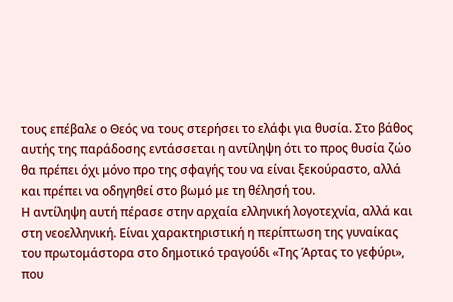τους επέβαλε ο Θεός να τους στερήσει το ελάφι για θυσία. Στο βάθος αυτής της παράδοσης εντάσσεται η αντίληψη ότι το προς θυσία ζώο θα πρέπει όχι μόνο προ της σφαγής του να είναι ξεκούραστο, αλλά και πρέπει να οδηγηθεί στο βωμό με τη θέλησή του.
Η αντίληψη αυτή πέρασε στην αρχαία ελληνική λογοτεχνία, αλλά και στη νεοελληνική. Είναι χαρακτηριστική η περίπτωση της γυναίκας του πρωτομάστορα στο δημοτικό τραγούδι «Της Άρτας το γεφύρι», που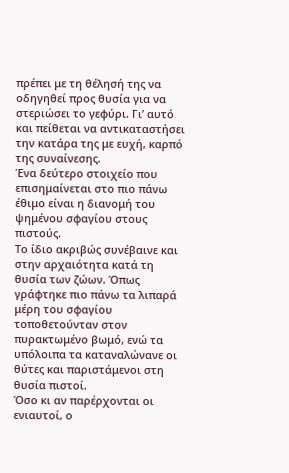πρέπει με τη θέλησή της να οδηγηθεί προς θυσία για να στεριώσει το γεφύρι. Γι’ αυτό και πείθεται να αντικαταστήσει την κατάρα της με ευχή, καρπό της συναίνεσης.
Ένα δεύτερο στοιχείο που επισημαίνεται στο πιο πάνω έθιμο είναι η διανομή του ψημένου σφαγίου στους πιστούς.
Το ίδιο ακριβώς συνέβαινε και στην αρχαιότητα κατά τη θυσία των ζώων. Όπως γράφτηκε πιο πάνω τα λιπαρά μέρη του σφαγίου τοποθετούνταν στον πυρακτωμένο βωμό, ενώ τα υπόλοιπα τα καταναλώνανε οι θύτες και παριστάμενοι στη θυσία πιστοί.
Όσο κι αν παρέρχονται οι ενιαυτοί, ο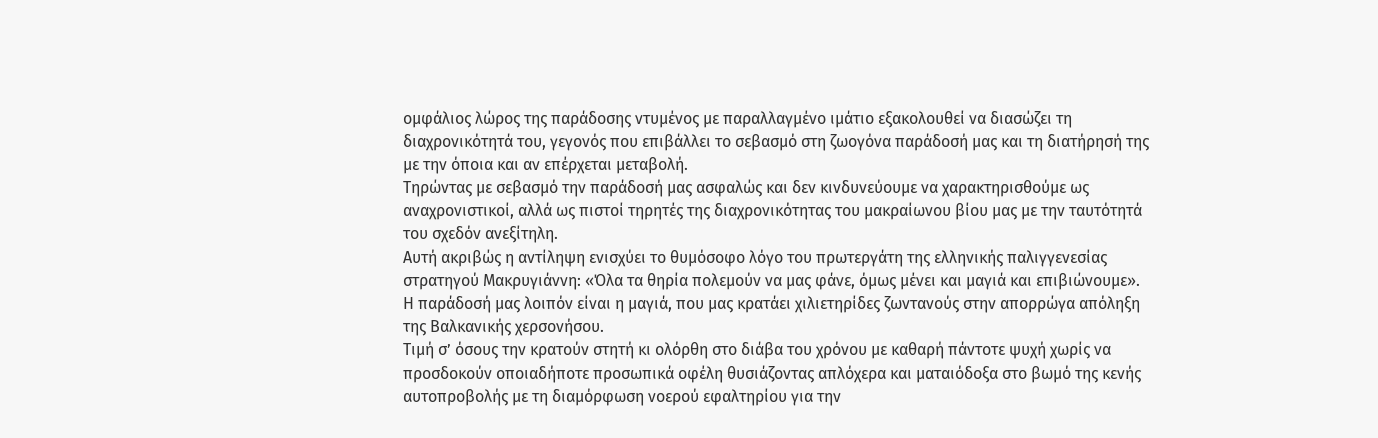ομφάλιος λώρος της παράδοσης ντυμένος με παραλλαγμένο ιμάτιο εξακολουθεί να διασώζει τη διαχρονικότητά του, γεγονός που επιβάλλει το σεβασμό στη ζωογόνα παράδοσή μας και τη διατήρησή της με την όποια και αν επέρχεται μεταβολή.
Τηρώντας με σεβασμό την παράδοσή μας ασφαλώς και δεν κινδυνεύουμε να χαρακτηρισθούμε ως αναχρονιστικοί, αλλά ως πιστοί τηρητές της διαχρονικότητας του μακραίωνου βίου μας με την ταυτότητά του σχεδόν ανεξίτηλη.
Αυτή ακριβώς η αντίληψη ενισχύει το θυμόσοφο λόγο του πρωτεργάτη της ελληνικής παλιγγενεσίας στρατηγού Μακρυγιάννη: «Όλα τα θηρία πολεμούν να μας φάνε, όμως μένει και μαγιά και επιβιώνουμε».
Η παράδοσή μας λοιπόν είναι η μαγιά, που μας κρατάει χιλιετηρίδες ζωντανούς στην απορρώγα απόληξη της Βαλκανικής χερσονήσου.
Τιμή σ’ όσους την κρατούν στητή κι ολόρθη στο διάβα του χρόνου με καθαρή πάντοτε ψυχή χωρίς να προσδοκούν οποιαδήποτε προσωπικά οφέλη θυσιάζοντας απλόχερα και ματαιόδοξα στο βωμό της κενής αυτοπροβολής με τη διαμόρφωση νοερού εφαλτηρίου για την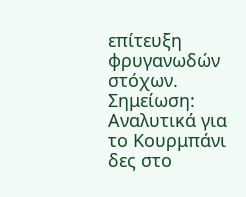επίτευξη φρυγανωδών στόχων.
Σημείωση: Αναλυτικά για το Κουρμπάνι δες στο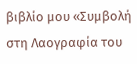βιβλίο μου «Συμβολή στη Λαογραφία του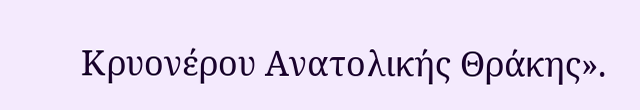Κρυονέρου Ανατολικής Θράκης».